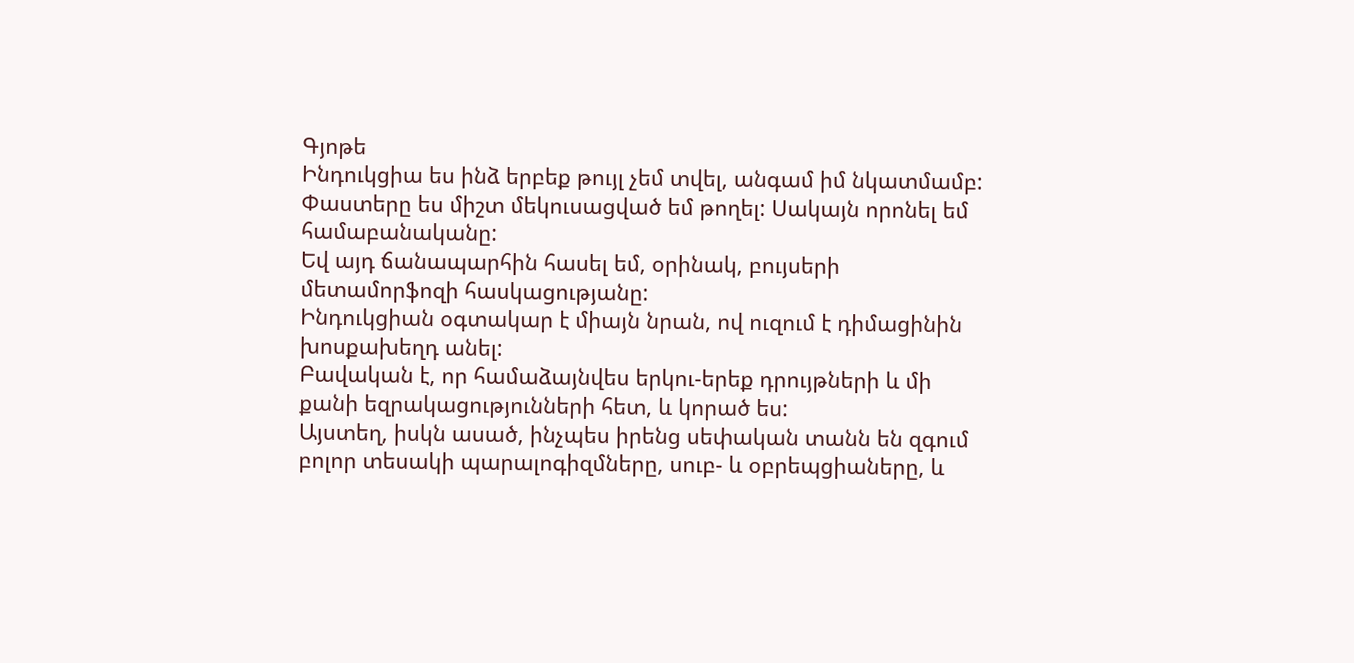Գյոթե
Ինդուկցիա ես ինձ երբեք թույլ չեմ տվել, անգամ իմ նկատմամբ:
Փաստերը ես միշտ մեկուսացված եմ թողել: Սակայն որոնել եմ համաբանականը:
Եվ այդ ճանապարհին հասել եմ, օրինակ, բույսերի մետամորֆոզի հասկացությանը:
Ինդուկցիան օգտակար է միայն նրան, ով ուզում է դիմացինին խոսքախեղդ անել:
Բավական է, որ համաձայնվես երկու-երեք դրույթների և մի քանի եզրակացությունների հետ, և կորած ես:
Այստեղ, իսկն ասած, ինչպես իրենց սեփական տանն են զգում բոլոր տեսակի պարալոգիզմները, սուբ- և օբրեպցիաները, և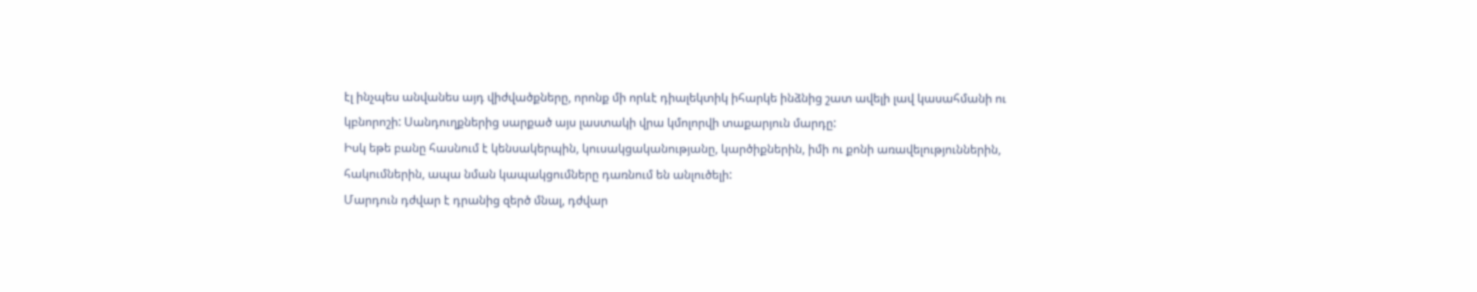էլ ինչպես անվանես այդ վիժվածքները, որոնք մի որևէ դիալեկտիկ իհարկե ինձնից շատ ավելի լավ կասահմանի ու կբնորոշի: Սանդուղքներից սարքած այս լաստակի վրա կմոլորվի տաքարյուն մարդը:
Իսկ եթե բանը հասնում է կենսակերպին, կուսակցականությանը, կարծիքներին, իմի ու քոնի առավելություններին, հակումներին, ապա նման կապակցումները դառնում են անլուծելի:
Մարդուն դժվար է դրանից զերծ մնալ, դժվար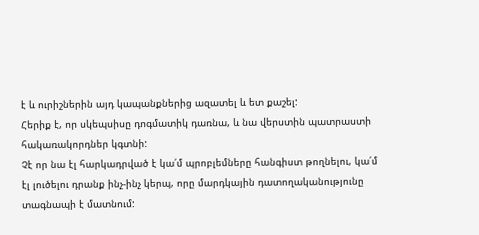է և ուրիշներին այդ կապանքներից ազատել և ետ քաշել:
Հերիք է, որ սկեպսիսը դոգմատիկ դառնա, և նա վերստին պատրաստի հակառակորդներ կգտնի:
Չէ որ նա էլ հարկադրված է կա՛մ պրոբլեմները հանգիստ թողնելու, կա՛մ էլ լուծելու դրանք ինչ-ինչ կերպ, որը մարդկային դատողականությունը տագնապի է մատնում: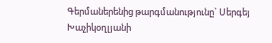Գերմաներենից թարգմանությունը` Սերգեյ Խաչիկօղլյանի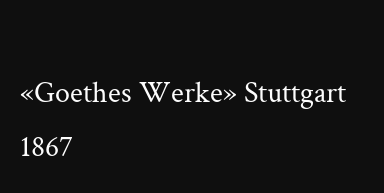«Goethes Werke» Stuttgart 1867